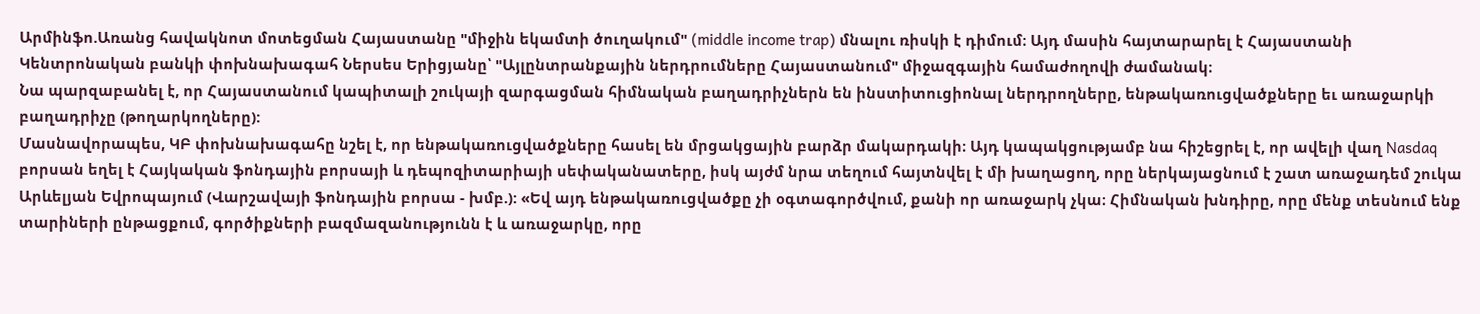Արմինֆո.Առանց հավակնոտ մոտեցման Հայաստանը "միջին եկամտի ծուղակում" (middle income trap) մնալու ռիսկի է դիմում։ Այդ մասին հայտարարել է Հայաստանի Կենտրոնական բանկի փոխնախագահ Ներսես Երիցյանը՝ "Այլընտրանքային ներդրումները Հայաստանում" միջազգային համաժողովի ժամանակ։
Նա պարզաբանել է, որ Հայաստանում կապիտալի շուկայի զարգացման հիմնական բաղադրիչներն են ինստիտուցիոնալ ներդրողները, ենթակառուցվածքները եւ առաջարկի բաղադրիչը (թողարկողները):
Մասնավորապես, ԿԲ փոխնախագահը նշել է, որ ենթակառուցվածքները հասել են մրցակցային բարձր մակարդակի։ Այդ կապակցությամբ նա հիշեցրել է, որ ավելի վաղ Nasdaq բորսան եղել է Հայկական ֆոնդային բորսայի և դեպոզիտարիայի սեփականատերը, իսկ այժմ նրա տեղում հայտնվել է մի խաղացող, որը ներկայացնում է շատ առաջադեմ շուկա Արևելյան Եվրոպայում (Վարշավայի ֆոնդային բորսա - խմբ.): «Եվ այդ ենթակառուցվածքը չի օգտագործվում, քանի որ առաջարկ չկա։ Հիմնական խնդիրը, որը մենք տեսնում ենք տարիների ընթացքում, գործիքների բազմազանությունն է և առաջարկը, որը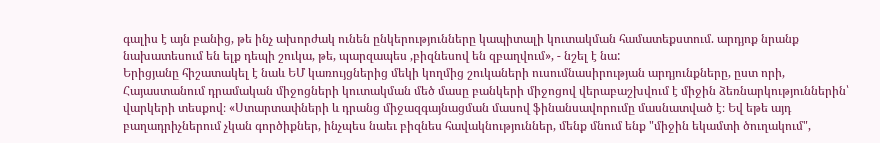գալիս է այն բանից, թե ինչ ախորժակ ունեն ընկերությունները կապիտալի կուտակման համատեքստում. արդյոք նրանք նախատեսում են ելք դեպի շուկա, թե, պարզապես ,բիզնեսով են զբաղվում», - նշել է նա:
Երիցյանը հիշատակել է նաև ԵՄ կառույցներից մեկի կողմից շուկաների ուսումնասիրության արդյունքները, ըստ որի, Հայաստանում դրամական միջոցների կուտակման մեծ մասը բանկերի միջոցով վերաբաշխվում է միջին ձեռնարկություններին՝ վարկերի տեսքով։ «Ստարտափների և դրանց միջազգայնացման մասով ֆինանսավորումը մասնատված է։ Եվ եթե այդ բաղադրիչներում չկան գործիքներ, ինչպես նաեւ բիզնես հավակնություններ, մենք մնում ենք "միջին եկամտի ծուղակում",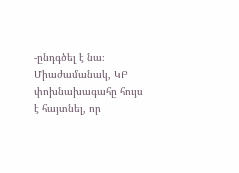-ընդգծել է նա։
Միաժամանակ, ԿԲ փոխնախագահը հույս է հայտնել, որ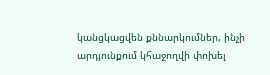կանցկացվեն քննարկումներ, ինչի արդյունքում կհաջողվի փոխել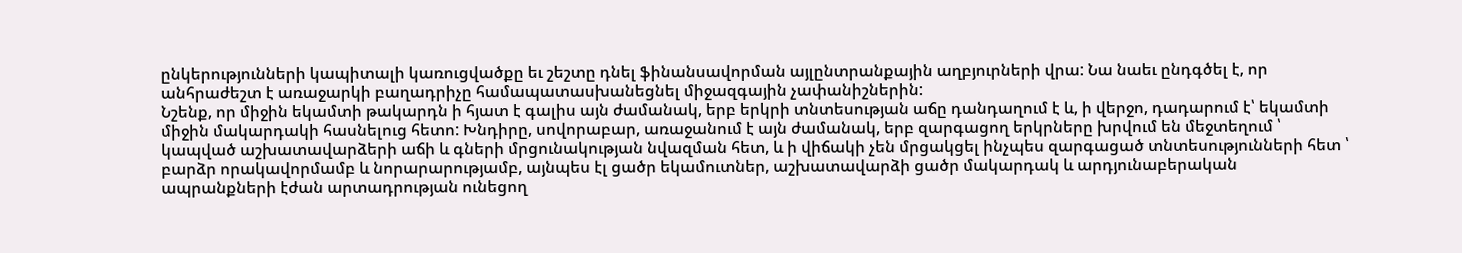ընկերությունների կապիտալի կառուցվածքը եւ շեշտը դնել ֆինանսավորման այլընտրանքային աղբյուրների վրա: Նա նաեւ ընդգծել է, որ անհրաժեշտ է առաջարկի բաղադրիչը համապատասխանեցնել միջազգային չափանիշներին:
Նշենք, որ միջին եկամտի թակարդն ի հյատ է գալիս այն ժամանակ, երբ երկրի տնտեսության աճը դանդաղում է և, ի վերջո, դադարում է՝ եկամտի միջին մակարդակի հասնելուց հետո: Խնդիրը, սովորաբար, առաջանում է այն ժամանակ, երբ զարգացող երկրները խրվում են մեջտեղում ՝ կապված աշխատավարձերի աճի և գների մրցունակության նվազման հետ, և ի վիճակի չեն մրցակցել ինչպես զարգացած տնտեսությունների հետ ՝ բարձր որակավորմամբ և նորարարությամբ, այնպես էլ ցածր եկամուտներ, աշխատավարձի ցածր մակարդակ և արդյունաբերական ապրանքների էժան արտադրության ունեցող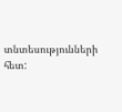տնտեսությունների հետ: